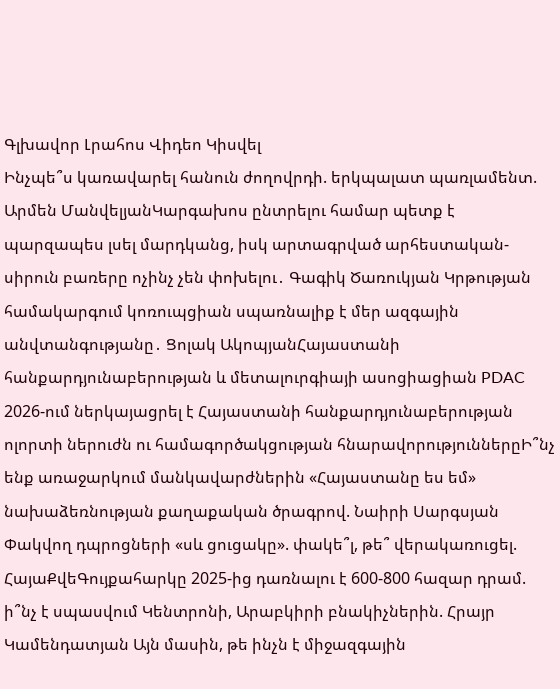Գլխավոր Լրահոս Վիդեո Կիսվել
Ինչպե՞ս կառավարել հանուն ժողովրդի. երկպալատ պառլամենտ. Արմեն ՄանվելյանԿարգախոս ընտրելու համար պետք է պարզապես լսել մարդկանց, իսկ արտագրված արհեստական-սիրուն բառերը ոչինչ չեն փոխելու․ Գագիկ Ծառուկյան Կրթության համակարգում կոռուպցիան սպառնալիք է մեր ազգային անվտանգությանը․ Ցոլակ ԱկոպյանՀայաստանի հանքարդյունաբերության և մետալուրգիայի ասոցիացիան PDAC 2026-ում ներկայացրել է Հայաստանի հանքարդյունաբերության ոլորտի ներուժն ու համագործակցության հնարավորություններըԻ՞նչ ենք առաջարկում մանկավարժներին «Հայաստանը ես եմ» նախաձեռնության քաղաքական ծրագրով. Նաիրի Սարգսյան Փակվող դպրոցների «սև ցուցակը». փակե՞լ, թե՞ վերակառուցել. ՀայաՔվեԳույքահարկը 2025-ից դառնալու է 600-800 հազար դրամ. ի՞նչ է սպասվում Կենտրոնի, Արաբկիրի բնակիչներին. Հրայր Կամենդատյան Այն մասին, թե ինչն է միջազգային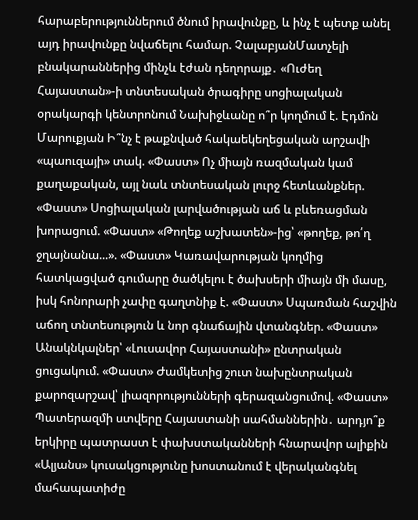հարաբերություններում ծնում իրավունքը, և ինչ է պետք անել այդ իրավունքը նվաճելու համար. ՉալաբյանՄատչելի բնակարաններից մինչև էժան դեղորայք․ «Ուժեղ Հայաստան»-ի տնտեսական ծրագիրը սոցիալական օրակարգի կենտրոնում Նախիջևանը ո՞ր կողմում է. Էդմոն Մարուքյան Ի՞նչ է թաքնված հակաեկեղեցական արշավի «պաուզայի» տակ. «Փաստ» Ոչ միայն ռազմական կամ քաղաքական, այլ նաև տնտեսական լուրջ հետևանքներ. «Փաստ» Սոցիալական լարվածության աճ և բևեռացման խորացում. «Փաստ» «Թողեք աշխատեն»-ից՝ «թողեք, թո՛ղ ջղայնանա...». «Փաստ» Կառավարության կողմից հատկացված գումարը ծածկելու է ծախսերի միայն մի մասը, իսկ հոնորարի չափը գաղտնիք է. «Փաստ» Սպառման հաշվին աճող տնտեսություն և նոր գնաճային վտանգներ. «Փաստ» Անակնկալներ՝ «Լուսավոր Հայաստանի» ընտրական ցուցակում. «Փաստ» Ժամկետից շուտ նախընտրական քարոզարշավ՝ լիազորությունների գերազանցումով. «Փաստ» Պատերազմի ստվերը Հայաստանի սահմաններին․ արդյո՞ք երկիրը պատրաստ է փախստականների հնարավոր ալիքին «Ալյանս» կուսակցությունը խոստանում է վերականգնել մահապատիժը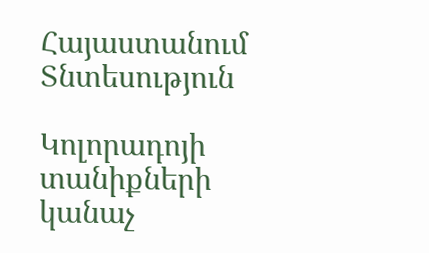Հայաստանում
Տնտեսություն

Կոլորադոյի տանիքների կանաչ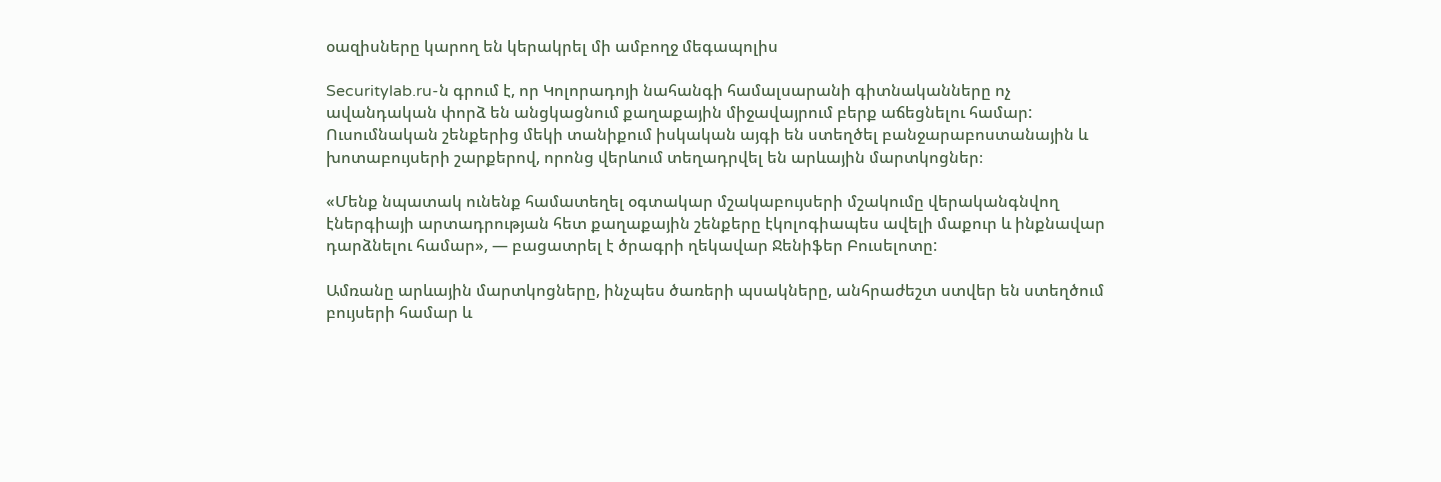օազիսները կարող են կերակրել մի ամբողջ մեգապոլիս

Securitylab.ru-ն գրում է, որ Կոլորադոյի նահանգի համալսարանի գիտնականները ոչ ավանդական փորձ են անցկացնում քաղաքային միջավայրում բերք աճեցնելու համար: Ուսումնական շենքերից մեկի տանիքում իսկական այգի են ստեղծել բանջարաբոստանային և խոտաբույսերի շարքերով, որոնց վերևում տեղադրվել են արևային մարտկոցներ։

«Մենք նպատակ ունենք համատեղել օգտակար մշակաբույսերի մշակումը վերականգնվող էներգիայի արտադրության հետ քաղաքային շենքերը էկոլոգիապես ավելի մաքուր և ինքնավար դարձնելու համար», — բացատրել է ծրագրի ղեկավար Ջենիֆեր Բուսելոտը:

Ամռանը արևային մարտկոցները, ինչպես ծառերի պսակները, անհրաժեշտ ստվեր են ստեղծում բույսերի համար և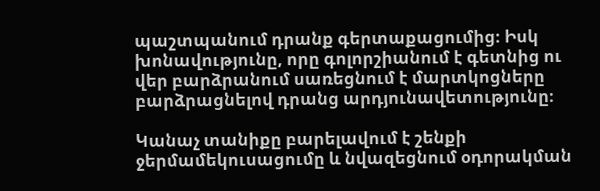պաշտպանում դրանք գերտաքացումից։ Իսկ խոնավությունը, որը գոլորշիանում է գետնից ու վեր բարձրանում սառեցնում է մարտկոցները բարձրացնելով դրանց արդյունավետությունը։

Կանաչ տանիքը բարելավում է շենքի ջերմամեկուսացումը և նվազեցնում օդորակման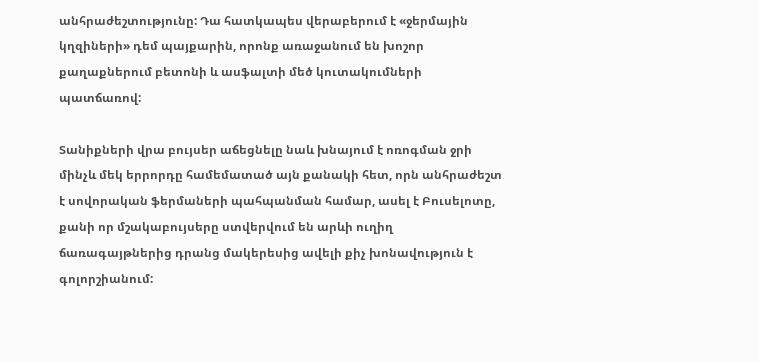անհրաժեշտությունը: Դա հատկապես վերաբերում է «ջերմային կղզիների» դեմ պայքարին, որոնք առաջանում են խոշոր քաղաքներում բետոնի և ասֆալտի մեծ կուտակումների պատճառով:

Տանիքների վրա բույսեր աճեցնելը նաև խնայում է ոռոգման ջրի մինչև մեկ երրորդը համեմատած այն քանակի հետ, որն անհրաժեշտ է սովորական ֆերմաների պահպանման համար, ասել է Բուսելոտը, քանի որ մշակաբույսերը ստվերվում են արևի ուղիղ ճառագայթներից դրանց մակերեսից ավելի քիչ խոնավություն է գոլորշիանում: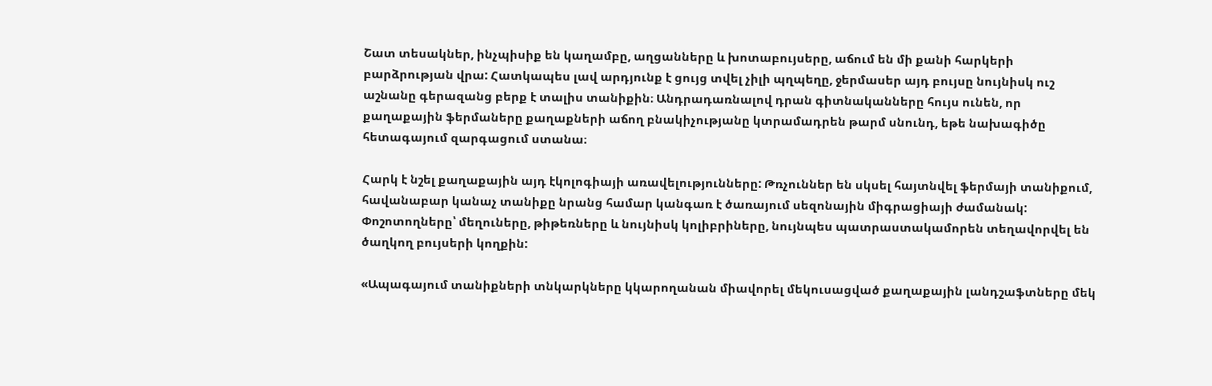Շատ տեսակներ, ինչպիսիք են կաղամբը, աղցանները և խոտաբույսերը, աճում են մի քանի հարկերի բարձրության վրա: Հատկապես լավ արդյունք է ցույց տվել չիլի պղպեղը, ջերմասեր այդ բույսը նույնիսկ ուշ աշնանը գերազանց բերք է տալիս տանիքին։ Անդրադառնալով դրան գիտնականները հույս ունեն, որ քաղաքային ֆերմաները քաղաքների աճող բնակիչությանը կտրամադրեն թարմ սնունդ, եթե նախագիծը հետագայում զարգացում ստանա։

Հարկ է նշել քաղաքային այդ էկոլոգիայի առավելությունները: Թռչուններ են սկսել հայտնվել ֆերմայի տանիքում, հավանաբար կանաչ տանիքը նրանց համար կանգառ է ծառայում սեզոնային միգրացիայի ժամանակ: Փոշոտողները՝ մեղուները, թիթեռները և նույնիսկ կոլիբրիները, նույնպես պատրաստակամորեն տեղավորվել են ծաղկող բույսերի կողքին:

«Ապագայում տանիքների տնկարկները կկարողանան միավորել մեկուսացված քաղաքային լանդշաֆտները մեկ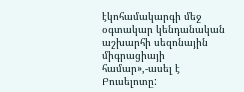էկոհամակարգի մեջ օգտակար կենդանական աշխարհի սեզոնային միգրացիայի համար»,-ասել է Բուսելոտը: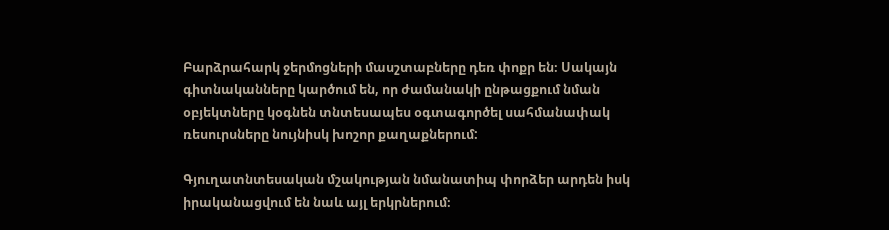Բարձրահարկ ջերմոցների մասշտաբները դեռ փոքր են։ Սակայն գիտնականները կարծում են, որ ժամանակի ընթացքում նման օբյեկտները կօգնեն տնտեսապես օգտագործել սահմանափակ ռեսուրսները նույնիսկ խոշոր քաղաքներում:

Գյուղատնտեսական մշակության նմանատիպ փորձեր արդեն իսկ իրականացվում են նաև այլ երկրներում։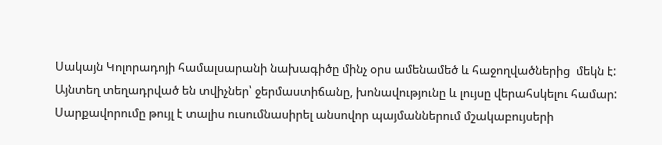Սակայն Կոլորադոյի համալսարանի նախագիծը մինչ օրս ամենամեծ և հաջողվածներից  մեկն է: Այնտեղ տեղադրված են տվիչներ՝ ջերմաստիճանը, խոնավությունը և լույսը վերահսկելու համար: Սարքավորումը թույլ է տալիս ուսումնասիրել անսովոր պայմաններում մշակաբույսերի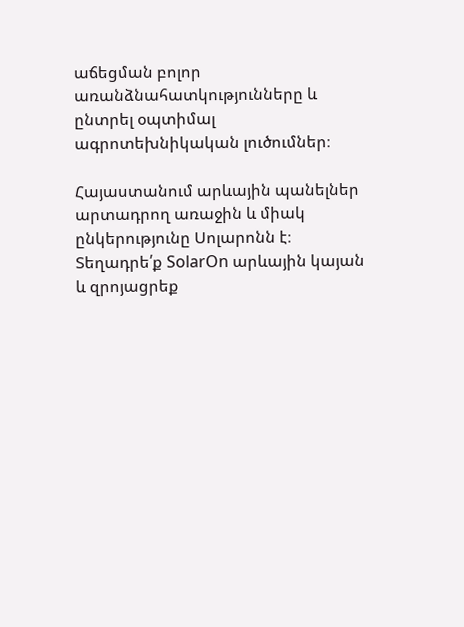աճեցման բոլոր առանձնահատկությունները և ընտրել օպտիմալ ագրոտեխնիկական լուծումներ։

Հայաստանում արևային պանելներ արտադրող առաջին և միակ ընկերությունը Սոլարոնն է։ Տեղադրե՛ք SolarOn արևային կայան և զրոյացրեք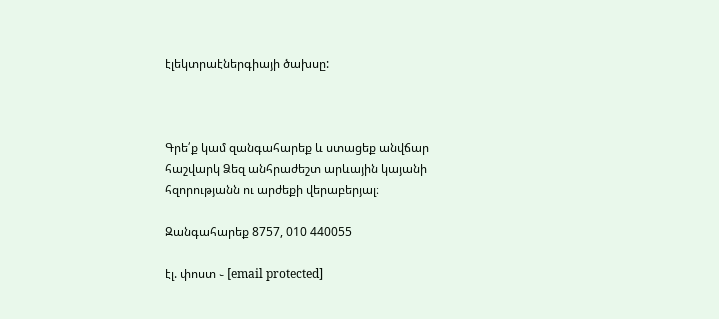էլեկտրաէներգիայի ծախսը:



Գրե՛ք կամ զանգահարեք և ստացեք անվճար հաշվարկ Ձեզ անհրաժեշտ արևային կայանի հզորությանն ու արժեքի վերաբերյալ։

Զանգահարեք 8757, 010 440055

էլ. փոստ ֊ [email protected]